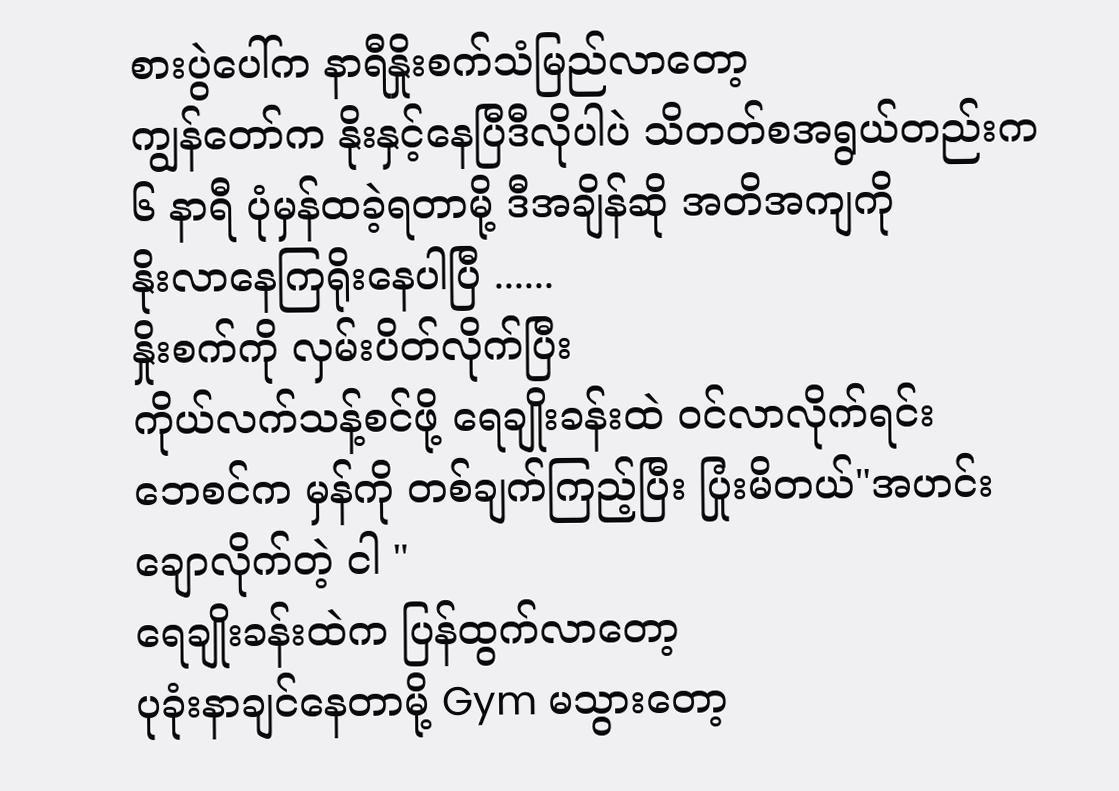စားပွဲပေါ်က နာရီနှိုးစက်သံမြည်လာတော့
ကျွန်တော်က နိုးနှင့်နေပြီဒီလိုပါပဲ သိတတ်စအရွယ်တည်းက
၆ နာရီ ပုံမှန်ထခဲ့ရတာမို့ ဒီအချိန်ဆို အတိအကျကို
နိုးလာနေကြရိုးနေပါပြီ ......
နှိုးစက်ကို လှမ်းပိတ်လိုက်ပြီး
ကိုယ်လက်သန့်စင်ဖို့ ရေချိုးခန်းထဲ ဝင်လာလိုက်ရင်း
ဘေစင်က မှန်ကို တစ်ချက်ကြည့်ပြီး ပြုံးမိတယ်"အဟင်း ချောလိုက်တဲ့ ငါ "
ရေချိုးခန်းထဲက ပြန်ထွက်လာတော့
ပုခုံးနာချင်နေတာမို့ Gym မသွားတော့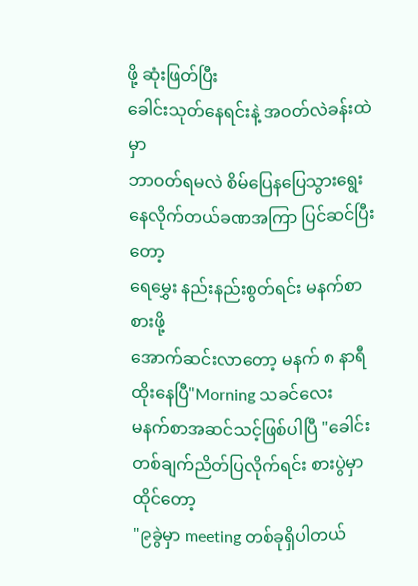ဖို့ ဆုံးဖြတ်ပြီး
ခေါင်းသုတ်နေရင်းနဲ့ အဝတ်လဲခန်းထဲမှာ
ဘာဝတ်ရမလဲ စိမ်ပြေနပြေသွားရွေးနေလိုက်တယ်ခဏအကြာ ပြင်ဆင်ပြီးတော့
ရေမွှေး နည်းနည်းစွတ်ရင်း မနက်စာစားဖို့
အောက်ဆင်းလာတော့ မနက် ၈ နာရီထိုးနေပြီ"Morning သခင်လေး
မနက်စာအဆင်သင့်ဖြစ်ပါပြီ "ခေါင်းတစ်ချက်ညိတ်ပြလိုက်ရင်း စားပွဲမှာထိုင်တော့
"၉ခွဲမှာ meeting တစ်ခုရှိပါတယ်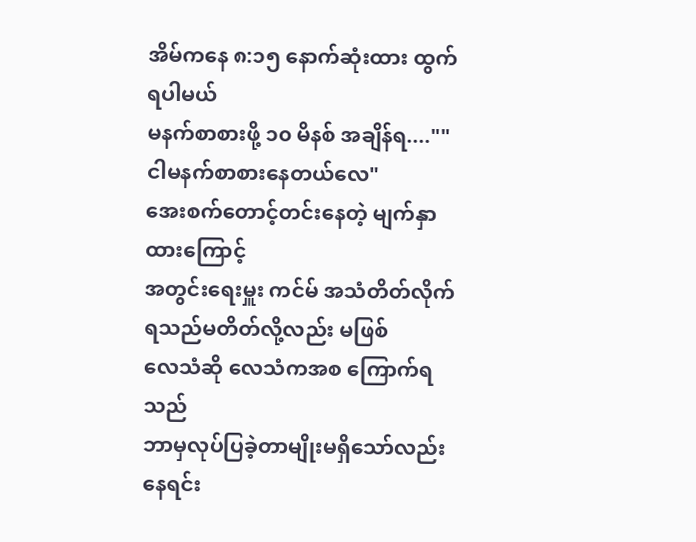အိမ်ကနေ ၈:၁၅ နောက်ဆုံးထား ထွက်ရပါမယ်
မနက်စာစားဖို့ ၁၀ မိနစ် အချိန်ရ....""ငါမနက်စာစားနေတယ်လေ"
အေးစက်တောင့်တင်းနေတဲ့ မျက်နှာထားကြောင့်
အတွင်းရေးမှူး ကင်မ် အသံတိတ်လိုက်ရသည်မတိတ်လို့လည်း မဖြစ်
လေသံဆို လေသံကအစ ကြောက်ရသည်
ဘာမှလုပ်ပြခဲ့တာမျိုးမရှိသော်လည်း
နေရင်း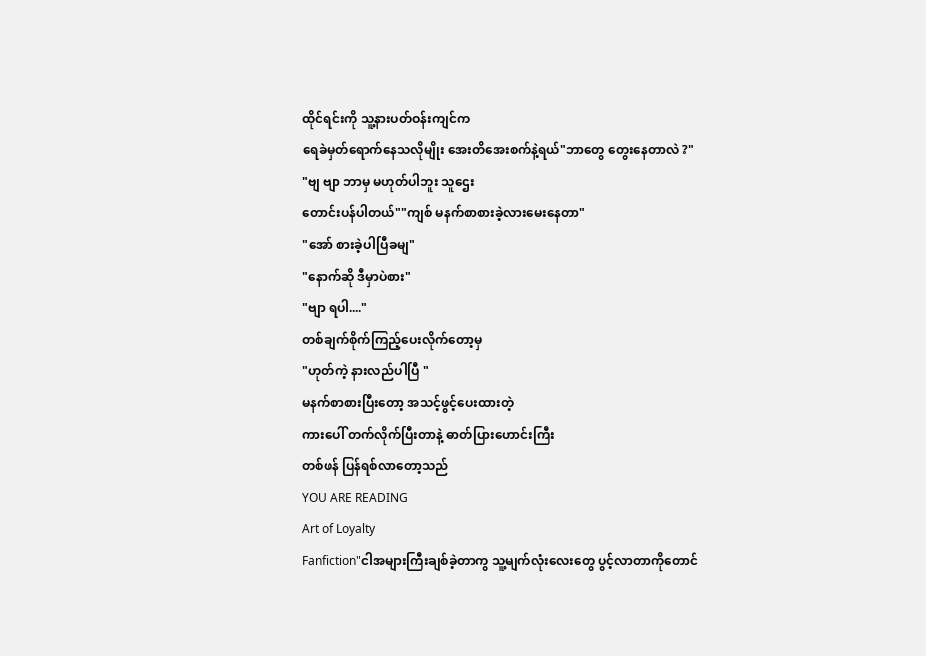ထိုင်ရင်းကို သူ့နားပတ်ဝန်းကျင်က
ရေခဲမှတ်ရောက်နေသလိုမျိုး အေးတိအေးစက်နဲ့ရယ်"ဘာတွေ တွေးနေတာလဲ ?"
"ဗျ ဗျာ ဘာမှ မဟုတ်ပါဘူး သူဌေး
တောင်းပန်ပါတယ်""ကျစ် မနက်စာစားခဲ့လားမေးနေတာ"
"အော် စားခဲ့ပါပြီခမျ"
"နောက်ဆို ဒီမှာပဲစား"
"ဗျာ ရပါ...."
တစ်ချက်စိုက်ကြည့်ပေးလိုက်တော့မှ
"ဟုတ်ကဲ့ နားလည်ပါပြီ "
မနက်စာစားပြီးတော့ အသင့်ဖွင့်ပေးထားတဲ့
ကားပေါ် တက်လိုက်ပြီးတာနဲ့ ဓာတ်ပြားဟောင်းကြီး
တစ်ဖန် ပြန်ရစ်လာတော့သည်
YOU ARE READING
Art of Loyalty
Fanfiction"ငါအများကြီးချစ်ခဲ့တာကွ သူ့မျက်လုံးလေးတွေ ပွင့်လာတာကိုတောင်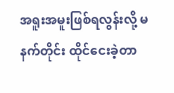အရူးအမူးဖြစ်ရလွန်းလို့ မနက်တိုင်း ထိုင်ငေးခဲ့တာ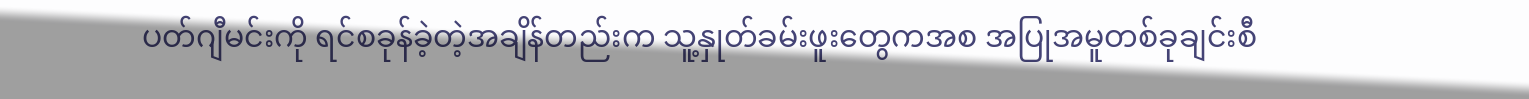ပတ်ဂျီမင်းကို ရင်စခုန်ခဲ့တဲ့အချိန်တည်းက သူ့နှုတ်ခမ်းဖူးတွေကအစ အပြုအမူတစ်ခုချင်းစီ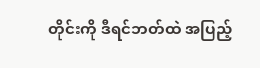တိုင်းကို ဒီရင်ဘတ်ထဲ အပြည့်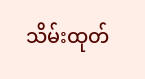သိမ်းထုတ်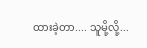ထားခဲ့တာ.... သူမို့လို့...